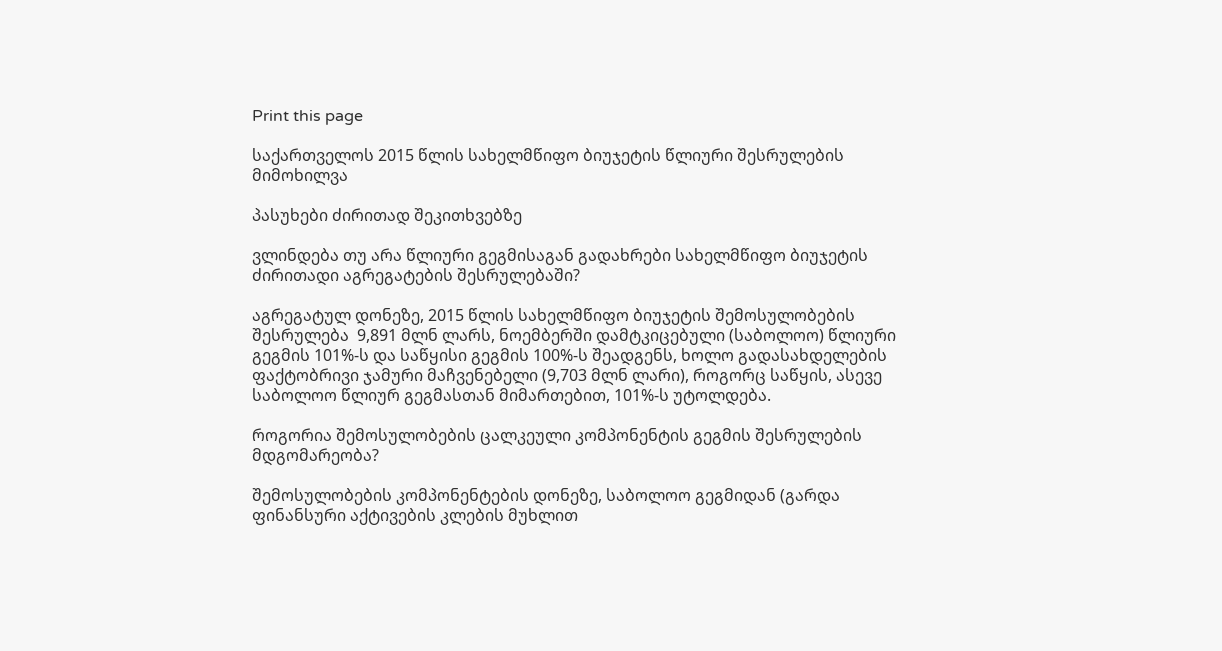Print this page

საქართველოს 2015 წლის სახელმწიფო ბიუჯეტის წლიური შესრულების მიმოხილვა

პასუხები ძირითად შეკითხვებზე

ვლინდება თუ არა წლიური გეგმისაგან გადახრები სახელმწიფო ბიუჯეტის ძირითადი აგრეგატების შესრულებაში?

აგრეგატულ დონეზე, 2015 წლის სახელმწიფო ბიუჯეტის შემოსულობების შესრულება  9,891 მლნ ლარს, ნოემბერში დამტკიცებული (საბოლოო) წლიური გეგმის 101%-ს და საწყისი გეგმის 100%-ს შეადგენს, ხოლო გადასახდელების ფაქტობრივი ჯამური მაჩვენებელი (9,703 მლნ ლარი), როგორც საწყის, ასევე საბოლოო წლიურ გეგმასთან მიმართებით, 101%-ს უტოლდება.

როგორია შემოსულობების ცალკეული კომპონენტის გეგმის შესრულების მდგომარეობა?

შემოსულობების კომპონენტების დონეზე, საბოლოო გეგმიდან (გარდა ფინანსური აქტივების კლების მუხლით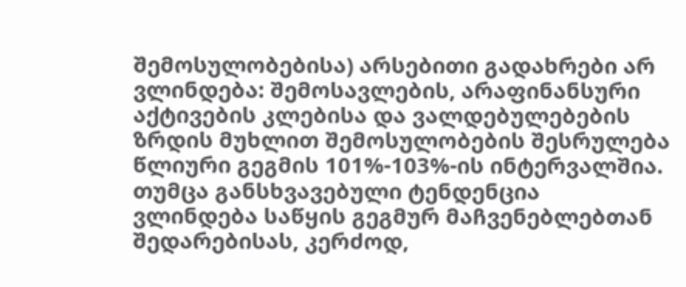შემოსულობებისა) არსებითი გადახრები არ ვლინდება: შემოსავლების, არაფინანსური აქტივების კლებისა და ვალდებულებების ზრდის მუხლით შემოსულობების შესრულება წლიური გეგმის 101%-103%-ის ინტერვალშია. თუმცა განსხვავებული ტენდენცია ვლინდება საწყის გეგმურ მაჩვენებლებთან შედარებისას, კერძოდ,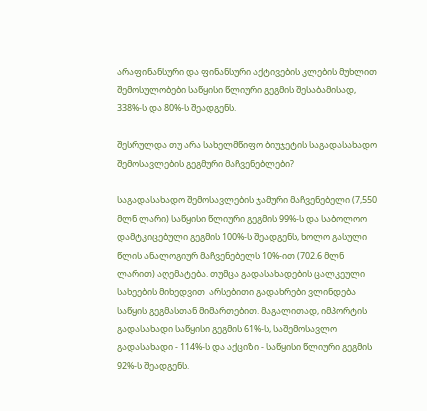არაფინანსური და ფინანსური აქტივების კლების მუხლით შემოსულობები საწყისი წლიური გეგმის შესაბამისად, 338%-ს და 80%-ს შეადგენს.

შესრულდა თუ არა სახელმწიფო ბიუჯეტის საგადასახადო შემოსავლების გეგმური მაჩვენებლები?

საგადასახადო შემოსავლების ჯამური მაჩვენებელი (7,550 მლნ ლარი) საწყისი წლიური გეგმის 99%-ს და საბოლოო დამტკიცებული გეგმის 100%-ს შეადგენს, ხოლო გასული წლის ანალოგიურ მაჩვენებელს 10%-ით (702.6 მლნ ლარით) აღემატება. თუმცა გადასახადების ცალკეული სახეების მიხედვით  არსებითი გადახრები ვლინდება საწყის გეგმასთან მიმართებით. მაგალითად, იმპორტის გადასახადი საწყისი გეგმის 61%-ს, საშემოსავლო გადასახადი - 114%-ს და აქციზი - საწყისი წლიური გეგმის 92%-ს შეადგენს.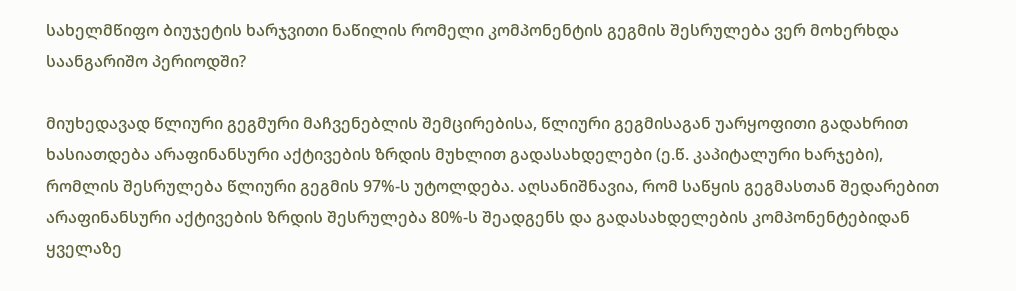სახელმწიფო ბიუჯეტის ხარჯვითი ნაწილის რომელი კომპონენტის გეგმის შესრულება ვერ მოხერხდა საანგარიშო პერიოდში?

მიუხედავად წლიური გეგმური მაჩვენებლის შემცირებისა, წლიური გეგმისაგან უარყოფითი გადახრით ხასიათდება არაფინანსური აქტივების ზრდის მუხლით გადასახდელები (ე.წ. კაპიტალური ხარჯები), რომლის შესრულება წლიური გეგმის 97%-ს უტოლდება. აღსანიშნავია, რომ საწყის გეგმასთან შედარებით არაფინანსური აქტივების ზრდის შესრულება 80%-ს შეადგენს და გადასახდელების კომპონენტებიდან ყველაზე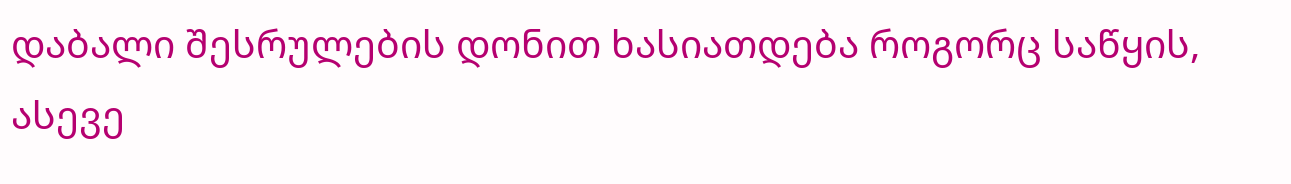დაბალი შესრულების დონით ხასიათდება როგორც საწყის, ასევე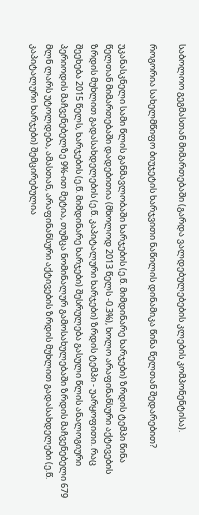საბოლოო გეგმასთან მიმართებაში (გარდა ვალდებულებების კლების კომპონენტისა).

როგორია სახელმწიფო ბიუჯეტის ხარჯვითი ნაწილის დინამიკა წინა წელთან შედარებით?

უკანასკნელი სამი წლის განმავლობაში ხარჯების (ე.წ. მიმდინარე ხარჯები) ზრდის ტემპი წინა წელთან მიმართებაში დადებითია (მხოლოდ 2013 წელს -0.3%), ხოლო არაფინანსური აქტივების ზრდის მუხლით გადასახდელების (ე.წ. კაპიტალური ხარჯები) ზრდის ტემპი - უარყოფითი. რაც შეეხება 2015 წელს, ხარჯების (ე.წ. მიმდინარე ხარჯები) შესრულება გასული წლის ანალოგიური პერიოდის მაჩვენებელზე 9%-ით მეტია, თუმცა ნომინალურ გამოსახულებაში ზრდის მაჩვენებელი 679 მლნ ლარს უტოლდება, ამასთან, არაფინანსური აქტივების ზრდის მუხლით გადასახდელები (ე.წ. კაპიტალური ხარჯები) შემცირებულია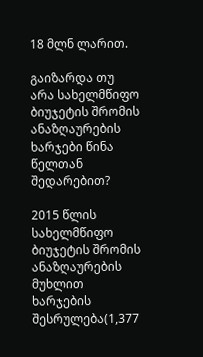18 მლნ ლარით.

გაიზარდა თუ არა სახელმწიფო ბიუჯეტის შრომის ანაზღაურების ხარჯები წინა წელთან შედარებით?

2015 წლის სახელმწიფო ბიუჯეტის შრომის ანაზღაურების მუხლით ხარჯების შესრულება(1,377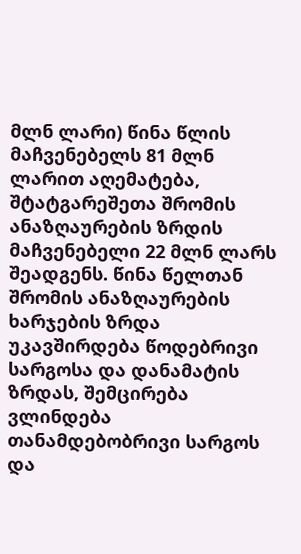მლნ ლარი) წინა წლის მაჩვენებელს 81 მლნ ლარით აღემატება, შტატგარეშეთა შრომის ანაზღაურების ზრდის მაჩვენებელი 22 მლნ ლარს შეადგენს. წინა წელთან შრომის ანაზღაურების ხარჯების ზრდა უკავშირდება წოდებრივი სარგოსა და დანამატის ზრდას, შემცირება ვლინდება თანამდებობრივი სარგოს და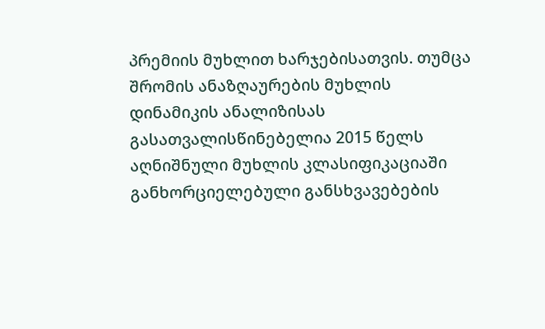პრემიის მუხლით ხარჯებისათვის. თუმცა შრომის ანაზღაურების მუხლის დინამიკის ანალიზისას გასათვალისწინებელია 2015 წელს აღნიშნული მუხლის კლასიფიკაციაში განხორციელებული განსხვავებების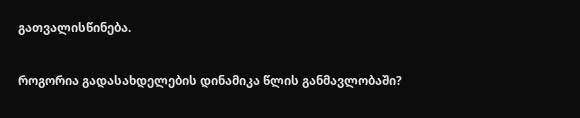გათვალისწინება.

როგორია გადასახდელების დინამიკა წლის განმავლობაში?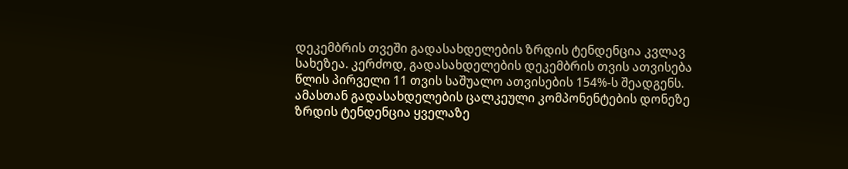დეკემბრის თვეში გადასახდელების ზრდის ტენდენცია კვლავ სახეზეა. კერძოდ, გადასახდელების დეკემბრის თვის ათვისება წლის პირველი 11 თვის საშუალო ათვისების 154%-ს შეადგენს. ამასთან გადასახდელების ცალკეული კომპონენტების დონეზე ზრდის ტენდენცია ყველაზე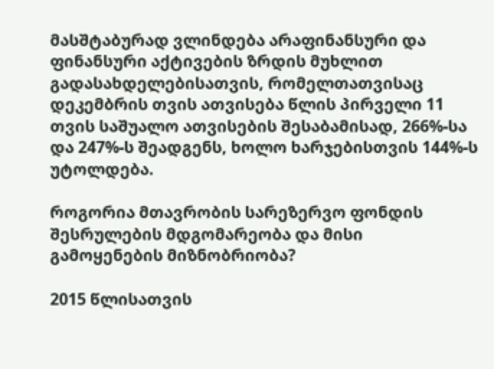მასშტაბურად ვლინდება არაფინანსური და ფინანსური აქტივების ზრდის მუხლით გადასახდელებისათვის, რომელთათვისაც დეკემბრის თვის ათვისება წლის პირველი 11 თვის საშუალო ათვისების შესაბამისად, 266%-სა და 247%-ს შეადგენს, ხოლო ხარჯებისთვის 144%-ს უტოლდება.

როგორია მთავრობის სარეზერვო ფონდის შესრულების მდგომარეობა და მისი გამოყენების მიზნობრიობა?

2015 წლისათვის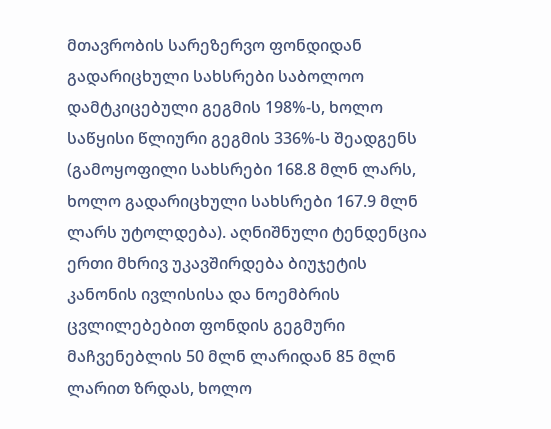მთავრობის სარეზერვო ფონდიდან გადარიცხული სახსრები საბოლოო დამტკიცებული გეგმის 198%-ს, ხოლო საწყისი წლიური გეგმის 336%-ს შეადგენს (გამოყოფილი სახსრები 168.8 მლნ ლარს, ხოლო გადარიცხული სახსრები 167.9 მლნ ლარს უტოლდება). აღნიშნული ტენდენცია ერთი მხრივ უკავშირდება ბიუჯეტის კანონის ივლისისა და ნოემბრის ცვლილებებით ფონდის გეგმური მაჩვენებლის 50 მლნ ლარიდან 85 მლნ ლარით ზრდას, ხოლო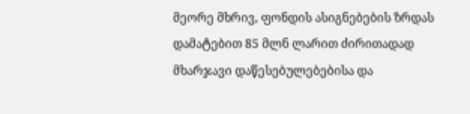მეორე მხრივ, ფონდის ასიგნებების ზრდას დამატებით 85 მლნ ლარით ძირითადად მხარჯავი დაწესებულებებისა და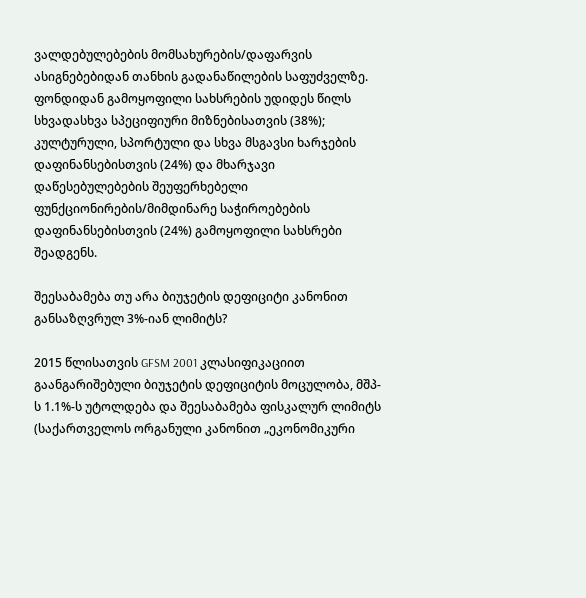ვალდებულებების მომსახურების/დაფარვის ასიგნებებიდან თანხის გადანაწილების საფუძველზე. ფონდიდან გამოყოფილი სახსრების უდიდეს წილს სხვადასხვა სპეციფიური მიზნებისათვის (38%); კულტურული, სპორტული და სხვა მსგავსი ხარჯების დაფინანსებისთვის (24%) და მხარჯავი დაწესებულებების შეუფერხებელი ფუნქციონირების/მიმდინარე საჭიროებების დაფინანსებისთვის (24%) გამოყოფილი სახსრები შეადგენს.

შეესაბამება თუ არა ბიუჯეტის დეფიციტი კანონით განსაზღვრულ 3%-იან ლიმიტს?

2015 წლისათვის GFSM 2001 კლასიფიკაციით გაანგარიშებული ბიუჯეტის დეფიციტის მოცულობა, მშპ-ს 1.1%-ს უტოლდება და შეესაბამება ფისკალურ ლიმიტს (საქართველოს ორგანული კანონით „ეკონომიკური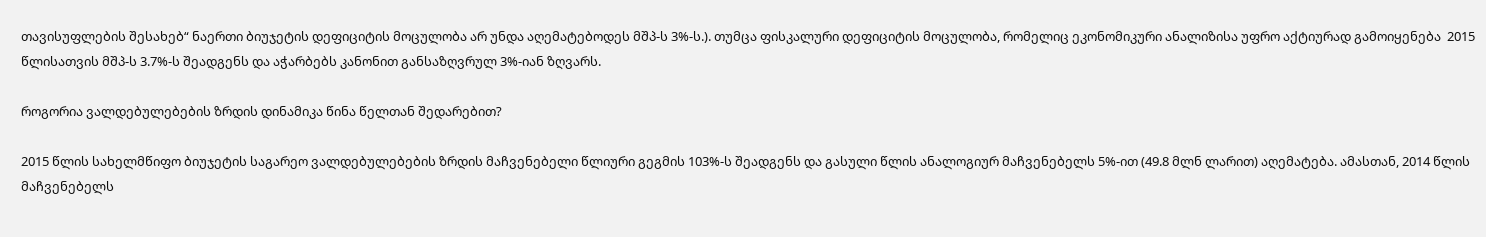თავისუფლების შესახებ“ ნაერთი ბიუჯეტის დეფიციტის მოცულობა არ უნდა აღემატებოდეს მშპ-ს 3%-ს.). თუმცა ფისკალური დეფიციტის მოცულობა, რომელიც ეკონომიკური ანალიზისა უფრო აქტიურად გამოიყენება  2015 წლისათვის მშპ-ს 3.7%-ს შეადგენს და აჭარბებს კანონით განსაზღვრულ 3%-იან ზღვარს.

როგორია ვალდებულებების ზრდის დინამიკა წინა წელთან შედარებით?

2015 წლის სახელმწიფო ბიუჯეტის საგარეო ვალდებულებების ზრდის მაჩვენებელი წლიური გეგმის 103%-ს შეადგენს და გასული წლის ანალოგიურ მაჩვენებელს 5%-ით (49.8 მლნ ლარით) აღემატება. ამასთან, 2014 წლის მაჩვენებელს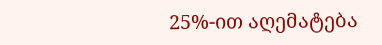25%-ით აღემატება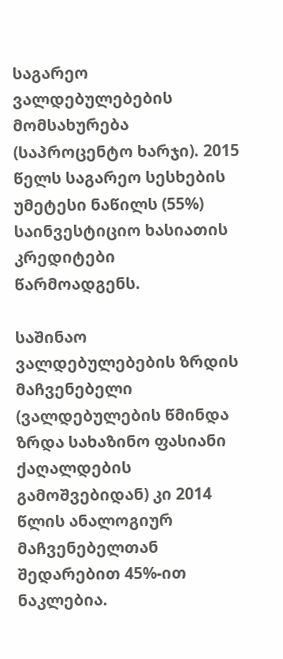საგარეო ვალდებულებების მომსახურება (საპროცენტო ხარჯი). 2015 წელს საგარეო სესხების უმეტესი ნაწილს (55%) საინვესტიციო ხასიათის კრედიტები წარმოადგენს.

საშინაო ვალდებულებების ზრდის მაჩვენებელი (ვალდებულების წმინდა ზრდა სახაზინო ფასიანი ქაღალდების გამოშვებიდან) კი 2014 წლის ანალოგიურ მაჩვენებელთან შედარებით 45%-ით ნაკლებია.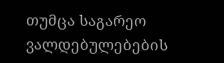თუმცა საგარეო ვალდებულებების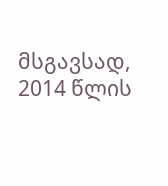მსგავსად, 2014 წლის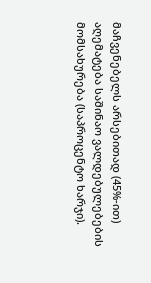მაჩვენებელს არსებითად (45%-ით) აღემატება საშინაო ვალდებულებების მომსახურება (საპროცენტო ხარჯი).